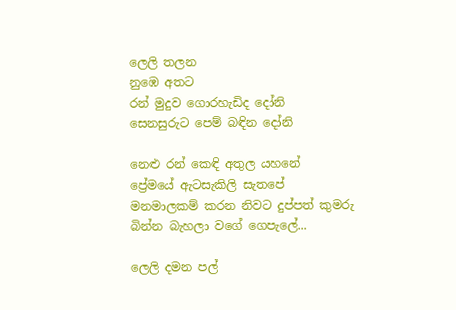ලෙලි තලන
නුඹෙ අතට
රන් මුදුව ගොරහැඩිද දෝනි
සෙනසුරුට පෙම් බඳින දෝනි

නෙළු රන් කෙඳි අතුල යහනේ
ප්‍රේමයේ ඇටසැකිලි සැතපේ
මනමාලකම් කරන නිවට දුප්පත් කුමරු
බින්න බැහලා වගේ ගෙපැලේ...

ලෙලි දමන පල්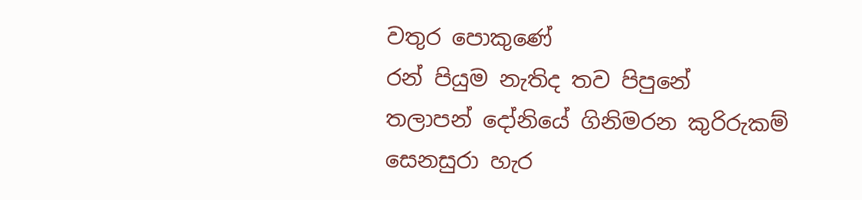වතුර පොකුණේ
රන් පියුම නැතිද තව පිපුනේ
තලාපන් දෝනියේ ගිනිමරන කුරිරුකම්
සෙනසුරා හැර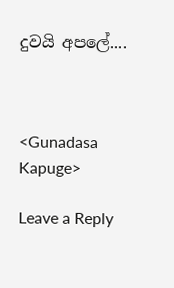දුවයි අපලේ....



<Gunadasa Kapuge>

Leave a Reply